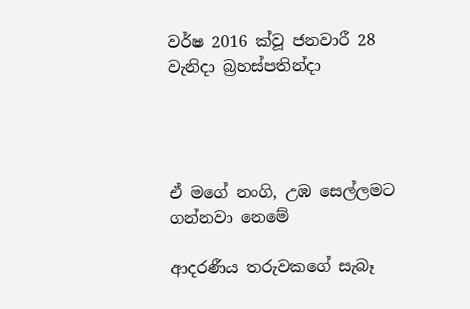වර්ෂ 2016 ක්වූ ජනවාරී 28 වැනිදා බ්‍රහස්පතින්දා




ඒ මගේ නංගි, උඹ සෙල්ලමට ගන්නවා නෙමේ

ආදරණීය තරුවකගේ සැබෑ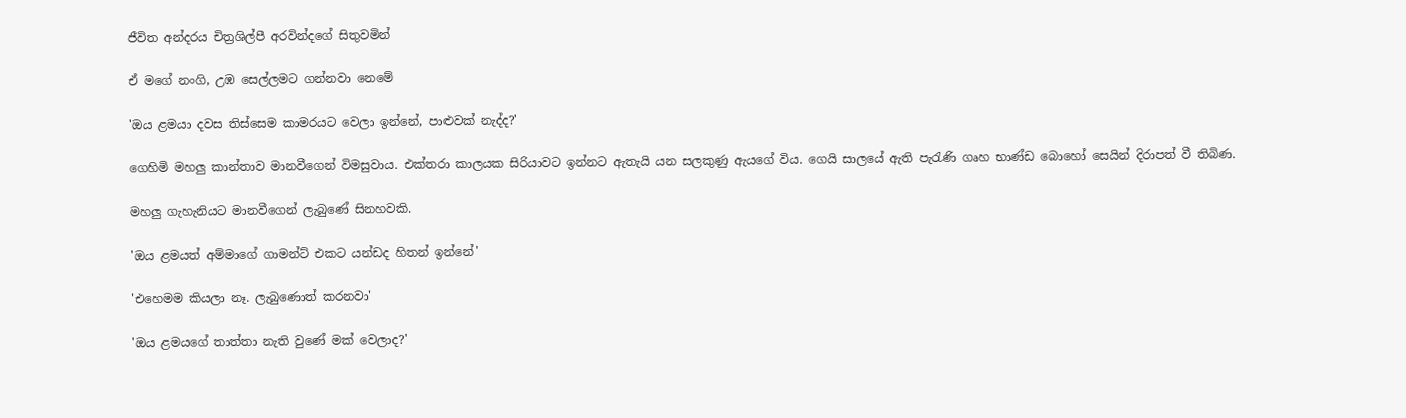ජීවිත අන්දරය චිත්‍රශිල්පී අරවින්දගේ සිතුවමින්

ඒ මගේ නංගි, උඹ සෙල්ලමට ගන්නවා නෙමේ

'ඔය ළමයා දවස තිස්සෙම කාමරයට වෙලා ඉන්නේ, පාළුවක් නැද්ද?'

ගෙහිමි මහලු කාන්තාව මානවීගෙන් විමසුවාය. එක්තරා කාලයක සිරියාවට ඉන්නට ඇතැයි යන සලකුණු ඇයගේ විය. ගෙයි සාලයේ ඇති පැරැණි ගෘහ භාණ්ඩ බොහෝ සෙයින් දිරාපත් වී තිබිණ.

මහලු ගැහැනියට මානවීගෙන් ලැබුණේ සිනහවකි.

'ඔය ළමයත් අම්මාගේ ගාමන්ට් එකට යන්ඩද හිතන් ඉන්නේ'

'එහෙමම කියලා නෑ. ලැබුණොත් කරනවා'

'ඔය ළමයගේ තාත්තා නැති වුණේ මක් වෙලාද?'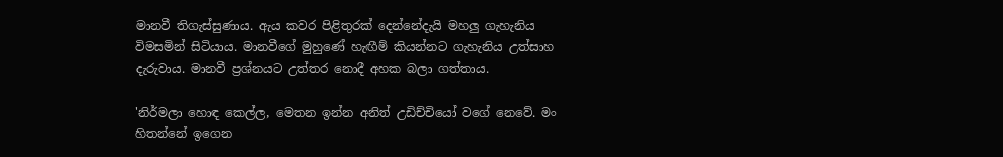මානවී තිගැස්සුණාය. ඇය කවර පිළිතුරක් දෙන්නේදැයි මහලු ගැහැනිය විමසමින් සිටියාය. මානවීගේ මුහුණේ හැඟීම් කියන්නට ගැහැනිය උත්සාහ දැරුවාය. මානවී ප්‍රශ්නයට උත්තර නොදී අහක බලා ගත්තාය.

'නිර්මලා හොඳ කෙල්ල, මෙතන ඉන්න අනිත් උඩිච්චියෝ වගේ නෙවේ. මං හිතන්නේ ඉගෙන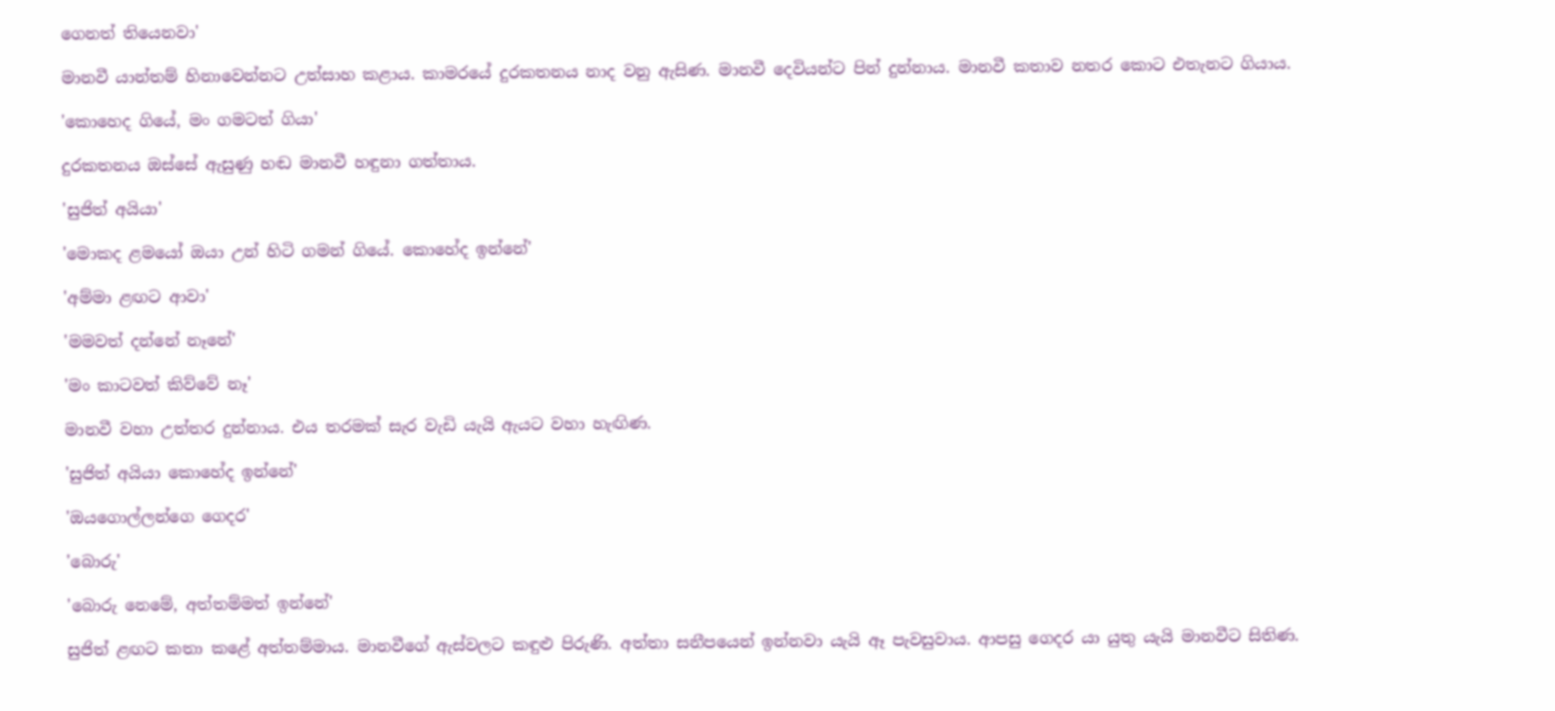ගෙනත් තියෙනවා'

මානවී යාන්තම් හිනාවෙන්නට උත්සාහ කළාය. කාමරයේ දුරකතනය නාද වනු ඇසිණ. මානවී දෙවියන්ට පින් දුන්නාය. මානවී කතාව නතර කොට එතැනට ගියාය.

'කොහෙද ගියේ, මං ගමටත් ගියා'

දුරකතනය ඔස්සේ ඇසුණු හඬ මානවී හඳුනා ගත්තාය.

'සුජිත් අයියා'

'මොකද ළමයෝ ඔයා උන් හිටි ගමන් ගියේ. කොහේද ඉන්නේ'

'අම්මා ළඟට ආවා'

'මමවත් දන්නේ නෑනේ'

'මං කාටවත් කිව්වේ නෑ'

මානවී වහා උත්තර දුන්නාය. එය තරමක් සැර වැඩි යැයි ඇයට වහා හැඟිණ.

'සුජිත් අයියා කොහේද ඉන්නේ'

'ඔයගොල්ලන්ගෙ ගෙදර'

'බොරු'

'බොරු නෙමේ, අත්තම්මත් ඉන්නේ'

සුජිත් ළඟට කතා කළේ අත්තම්මාය. මානවීගේ ඇස්වලට කඳුළු පිරුණි. අත්තා සනීපයෙන් ඉන්නවා යැයි ඈ පැවසුවාය. ආපසු ගෙදර යා යුතු යැයි මානවීට සිතිණ.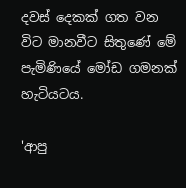දවස් දෙකක් ගත වන විට මානවීට සිතුණේ මේ පැමිණියේ මෝඩ ගමනක් හැටියටය.

'ආපු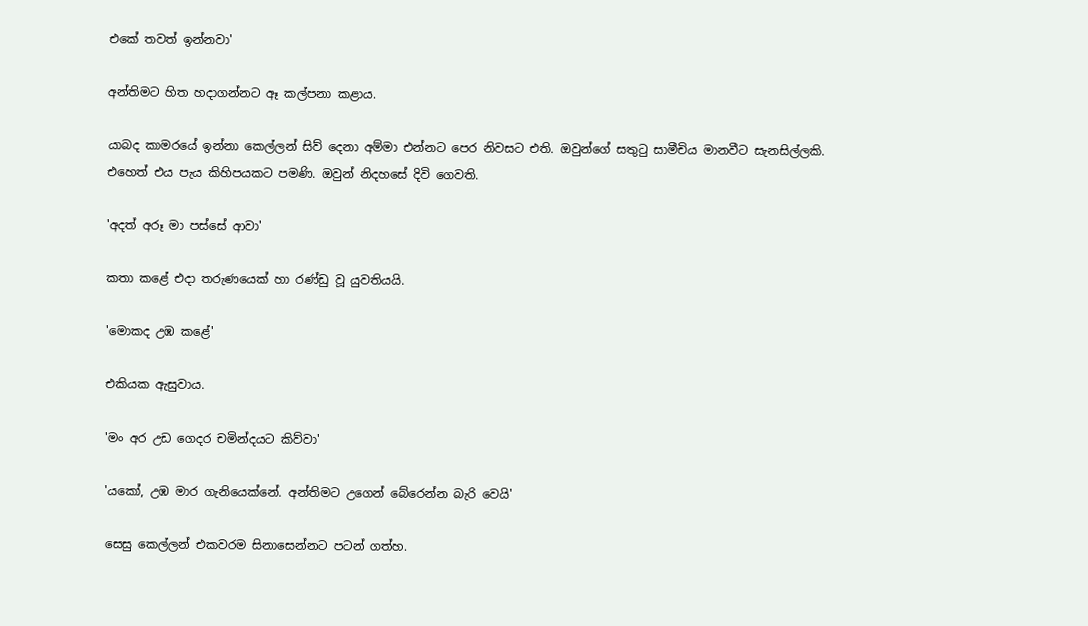එකේ තවත් ඉන්නවා'

අන්තිමට හිත හදාගන්නට ඈ කල්පනා කළාය.

යාබද කාමරයේ ඉන්නා කෙල්ලන් සිව් දෙනා අම්මා එන්නට පෙර නිවසට එති. ඔවුන්ගේ සතුටු සාමීචිය මානවීට සැනසිල්ලකි. එහෙත් එය පැය කිහිපයකට පමණි. ඔවුන් නිදහසේ දිවි ගෙවති.

'අදත් අරූ මා පස්සේ ආවා'

කතා කළේ එදා තරුණයෙක් හා රණ්ඩු වූ යුවතියයි.

'මොකද උඹ කළේ'

එකියක ඇසුවාය.

'මං අර උඩ ගෙදර චමින්දයට කිව්වා'

'යකෝ, උඹ මාර ගැනියෙක්නේ. අන්තිමට උගෙන් බේරෙන්න බැරි වෙයි'

සෙසු කෙල්ලන් එකවරම සිනාසෙන්නට පටන් ගත්හ.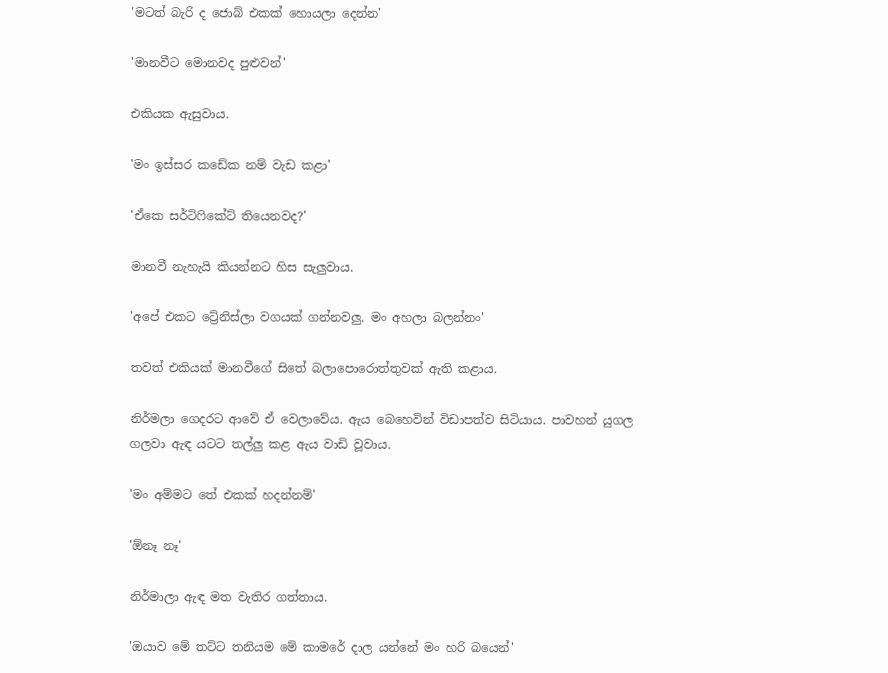'මටත් බැරි ද ජොබ් එකක් හොයලා දෙන්න'

'මානවීට මොනවද පුළුවන්'

එකියක ඇසුවාය.

'මං ඉස්සර කඩේක නම් වැඩ කළා'

'ඒකෙ සර්ටිෆිකේට් තියෙනවද?'

මානවී නැහැයි කියන්නට හිස සැලුවාය.

'අපේ එකට ට්‍රේනිස්ලා වගයක් ගන්නවලු. මං අහලා බලන්නං'

තවත් එකියක් මානවීගේ සිතේ බලාපොරොත්තුවක් ඇති කළාය.

නිර්මලා ගෙදරට ආවේ ඒ වෙලාවේය. ඇය බෙහෙවින් විඩාපත්ව සිටියාය. පාවහන් යුගල ගලවා ඇඳ යටට තල්ලු කළ ඇය වාඩි වූවාය.

'මං අම්මට තේ එකක් හදන්නම්'

'ඕනෑ නෑ'

නිර්මාලා ඇඳ මත වැතිර ගත්තාය.

'ඔයාව මේ තට්ට තනියම මේ කාමරේ දාල යන්නේ මං හරි බයෙන්'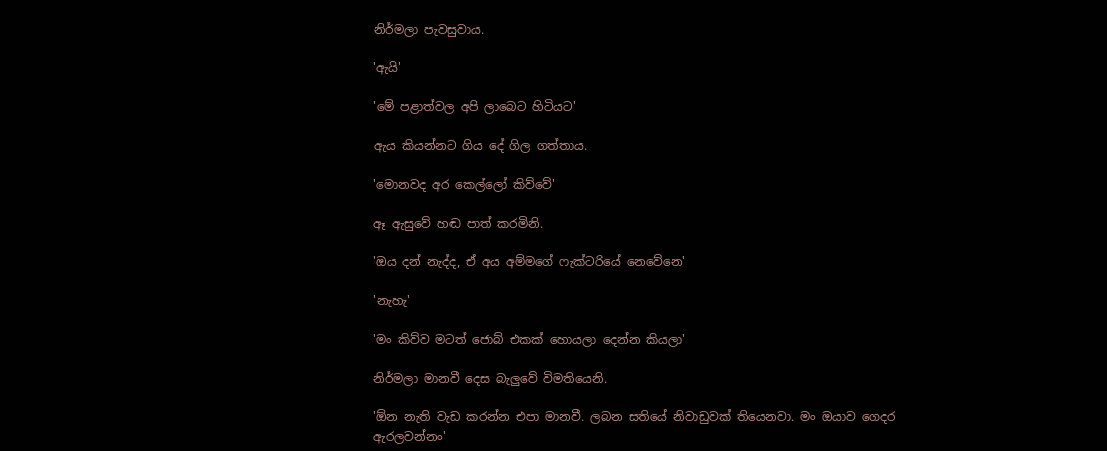නිර්මලා පැවසුවාය.

'ඇයි'

'මේ පළාත්වල අපි ලාබෙට හිටියට'

ඇය කියන්නට ගිය දේ ගිල ගත්තාය.

'මොනවද අර කෙල්ලෝ කිව්වේ'

ඈ ඇසුවේ හඬ පාත් කරමිනි.

'ඔය දන් නැද්ද, ඒ අය අම්මගේ ෆැක්ටරියේ නෙවේනෙ'

'නැහැ'

'මං කිව්ව මටත් ජොබ් එකක් හොයලා දෙන්න කියලා'

නිර්මලා මානවී දෙස බැලුවේ විමතියෙනි.

'ඕන නැති වැඩ කරන්න එපා මානවී. ලබන සතියේ නිවාඩුවක් තියෙනවා. මං ඔයාව ගෙදර ඇරලවන්නං'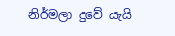නිර්මලා දුවේ යැයි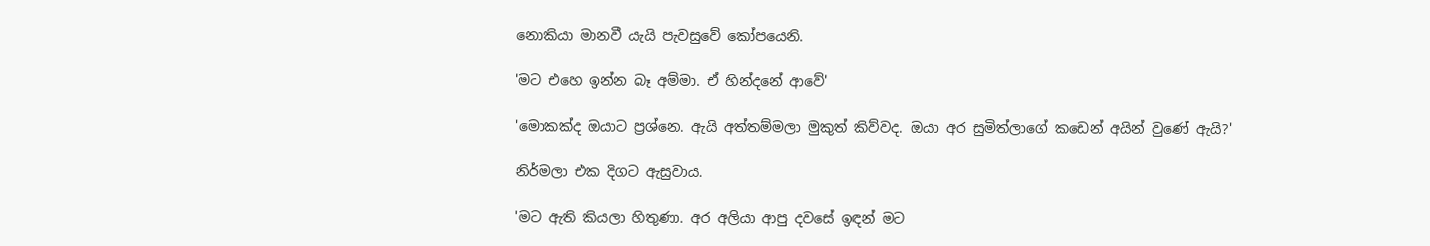නොකියා මානවී යැයි පැවසුවේ කෝපයෙනි.

'මට එහෙ ඉන්න බෑ අම්මා. ඒ හින්දනේ ආවේ'

'මොකක්ද ඔයාට ප්‍රශ්නෙ. ඇයි අත්තම්මලා මුකුත් කිව්වද. ඔයා අර සුමිත්ලාගේ කඩෙන් අයින් වුණේ ඇයි?'

නිර්මලා එක දිගට ඇසුවාය.

'මට ඇති කියලා හිතුණා. අර අලියා ආපු දවසේ ඉඳන් මට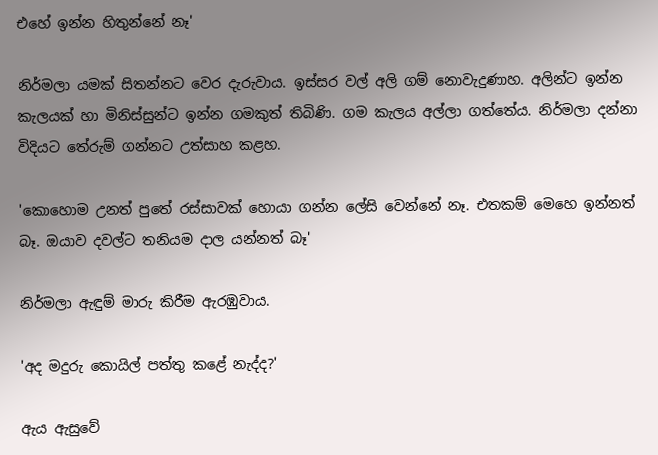එහේ ඉන්න හිතුන්නේ නෑ'

නිර්මලා යමක් සිතන්නට වෙර දැරුවාය. ඉස්සර වල් අලි ගම් නොවැදුණාහ. අලින්ට ඉන්න කැලයක් හා මිනිස්සුන්ට ඉන්න ගමකුත් තිබිණි. ගම කැලය අල්ලා ගත්තේය. නිර්මලා දන්නා විදියට තේරුම් ගන්නට උත්සාහ කළහ.

'කොහොම උනත් පුතේ රස්සාවක් හොයා ගන්න ලේසි වෙන්නේ නෑ. එතකම් මෙහෙ ඉන්නත් බෑ. ඔයාව දවල්ට තනියම දාල යන්නත් බෑ'

නිර්මලා ඇඳුම් මාරු කිරීම ඇරඹුවාය.

'අද මදුරු කොයිල් පත්තු කළේ නැද්ද?'

ඇය ඇසුවේ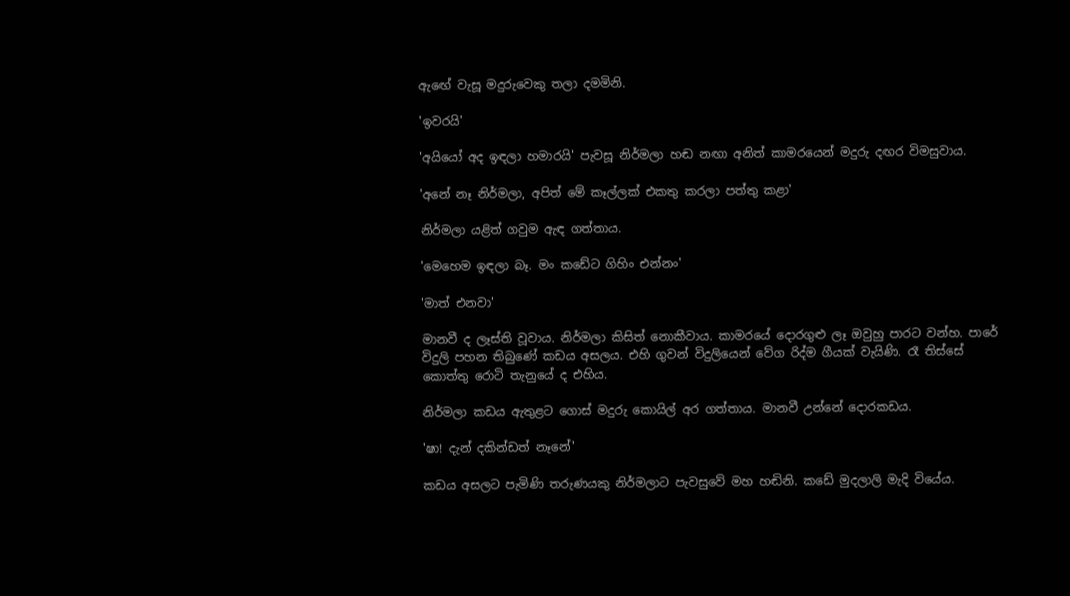ඇඟේ වැසූ මදුරුවෙකු තලා දමමිනි.

'ඉවරයි'

'අයියෝ අද ඉඳලා හමාරයි' පැවසූ නිර්මලා හඬ නඟා අනිත් කාමරයෙන් මදුරු දඟර විමසුවාය.

'අනේ නෑ නිර්මලා, අපිත් මේ කෑල්ලක් එකතු කරලා පත්තු කළා'

නිර්මලා යළිත් ගවුම ඇඳ ගත්තාය.

'මෙහෙම ඉඳලා බෑ. මං කඩේට ගිහිං එන්නං'

'මාත් එනවා'

මානවී ද ලෑස්ති වූවාය. නිර්මලා කිසිත් නොකීවාය. කාමරයේ දොරගුළු ලෑ ඔවුහු පාරට වන්හ. පාරේ විදුලි පහන තිබුණේ කඩය අසලය. එහි ගුවන් විදුලියෙන් වේග රිද්ම ගීයක් වැයිණි. රෑ තිස්සේ කොත්තු රොටි තැනුයේ ද එහිය.

නිර්මලා කඩය ඇතුළට ගොස් මදුරු කොයිල් අර ගත්තාය. මානවී උන්නේ දොරකඩය.

'ෂා! දැන් දකින්ඩත් නෑනේ'

කඩය අසලට පැමිණි තරුණයකු නිර්මලාට පැවසුවේ මහ හඬිනි. කඩේ මුදලාලි මැදි වියේය.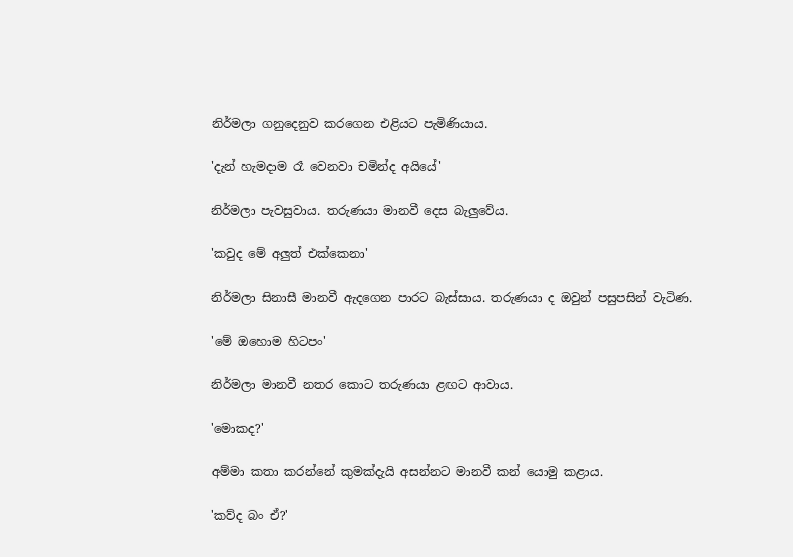නිර්මලා ගනුදෙනුව කරගෙන එළියට පැමිණියාය.

'දැන් හැමදාම රෑ වෙනවා චමින්ද අයියේ'

නිර්මලා පැවසුවාය. තරුණයා මානවී දෙස බැලුවේය.

'කවුද මේ අලුත් එක්කෙනා'

නිර්මලා සිනාසී මානවී ඇදගෙන පාරට බැස්සාය. තරුණයා ද ඔවුන් පසුපසින් වැටිණ.

'මේ ඔහොම හිටපං'

නිර්මලා මානවී නතර කොට තරුණයා ළඟට ආවාය.

'මොකද?'

අම්මා කතා කරන්නේ කුමක්දැයි අසන්නට මානවී කන් යොමු කළාය.

'කව්ද බං ඒ?'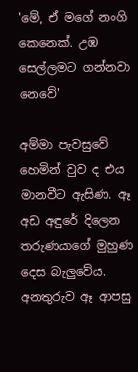'මේ, ඒ මගේ නංගි කෙනෙක්. උඹ සෙල්ලමට ගන්නවා නෙවේ'

අම්මා පැවසුවේ හෙමින් වුව ද එය මානවීට ඇසිණ. ඈ අඩ අඳුරේ දිලෙන තරුණයාගේ මුහුණ දෙස බැලුවේය. අනතුරුව ඈ ආපසු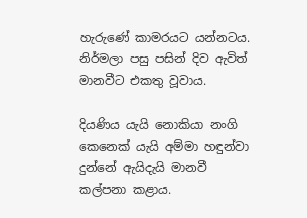හැරුණේ කාමරයට යන්නටය. නිර්මලා පසු පසින් දිව ඇවිත් මානවීට එකතු වූවාය.

දියණිය යැයි නොකියා නංගි කෙනෙක් යැයි අම්මා හඳුන්වා දුන්නේ ඇයිදැයි මානවී කල්පනා කළාය.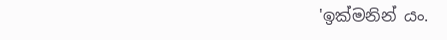'ඉක්මනින් යං.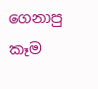ගෙනාපු කෑම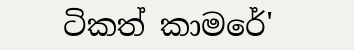ටිකත් කාමරේ'